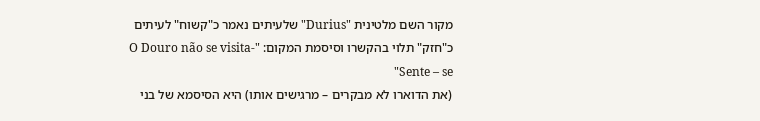מקור השם מלטינית "Durius" שלעיתים נאמר כ"קשוח" לעיתים כ"חזק" תלוי בהקשרו וסיסמת המקום: "O Douro não se visita- Sente – se"
(את הדוארו לא מבקרים – מרגישים אותו) היא הסיסמא של בני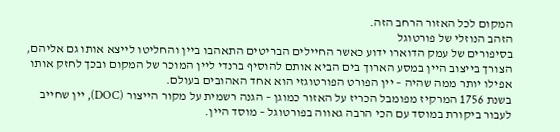המקום לכל האזור הרחב הזה.
הזהב הנוזלי של פורטוגל
בסיפורים של עמק הדוארו ידוע כאשר החיילים הבריטים התאהבו ביין והחליטו לייצא אותו גם אליהם, הצורך בייצוב היין במסע הארוך בים הביא אותם להוסיף ברנדי ליין המוכר של המקום ובכך לחזק אותו אפילו יותר ממה שהיה – יין הפורט הפורטוגזי הוא אחד האהובים בעולם.
בשנת 1756 המרקיז מפומבל הכריז על האזור כמוגן – הגנה רשמית על מקור הייצור (DOC), יין שחייב לעבור ביקורת במוסד עם הכי הרבה גאווה בפורטוגל – מוסד היין.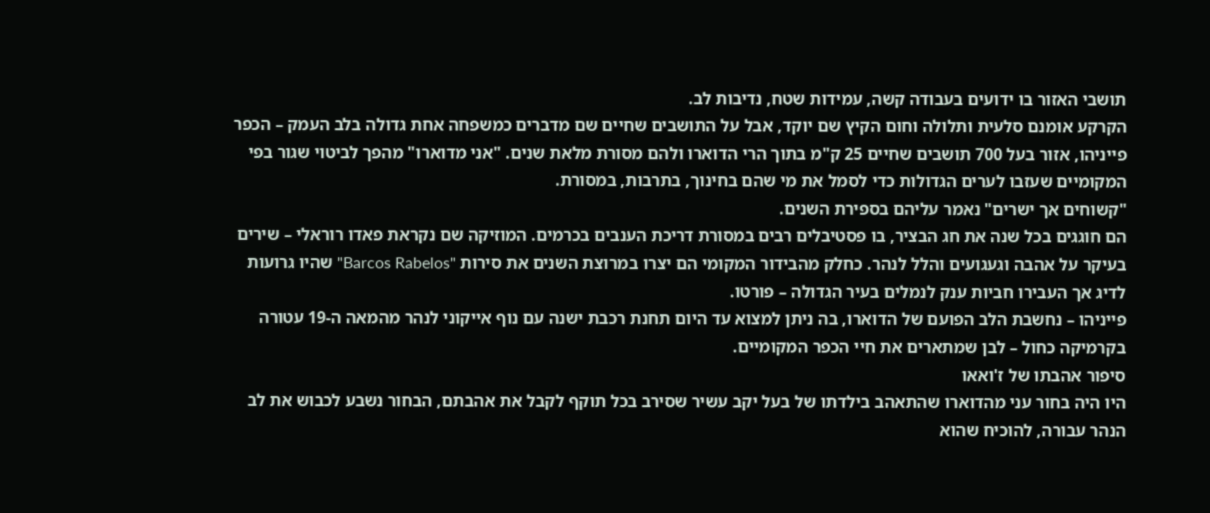תושבי האזור בו ידועים בעבודה קשה, עמידות שטח, נדיבות לב.
הקרקע אומנם סלעית ותלולה וחום הקיץ שם יוקד, אבל על התושבים שחיים שם מדברים כמשפחה אחת גדולה בלב העמק – הכפר פייניהו, אזור בעל 700 תושבים שחיים 25 ק"מ בתוך הרי הדוארו ולהם מסורת מלאת שנים. "אני מדוארו" מהפך לביטוי שגור בפי המקומיים שעזבו לערים הגדולות כדי לסמל את מי שהם בחינוך, בתרבות, במסורת.
"קשוחים אך ישרים" נאמר עליהם בספירת השנים.
הם חוגגים בכל שנה את חג הבציר, בו פסטיבלים רבים במסורת דריכת הענבים בכרמים. המוזיקה שם נקראת פאדו רוראלי – שירים בעיקר על אהבה וגעגועים והלל לנהר. כחלק מהבידור המקומי הם יצרו במרוצת השנים את סירות "Barcos Rabelos" שהיו גרועות לדיג אך העבירו חביות ענק לנמלים בעיר הגדולה – פורטו.
פייניהו – נחשבת הלב הפועם של הדוארו, בה ניתן למצוא עד היום תחנת רכבת ישנה עם נוף אייקוני לנהר מהמאה ה-19 עטורה בקרמיקה כחול – לבן שמתארים את חיי הכפר המקומיים.
סיפור אהבתו של ז'ואאו
היו היה בחור עני מהדוארו שהתאהב בילדתו של בעל יקב עשיר שסירב בכל תוקף לקבל את אהבתם, הבחור נשבע לכבוש את לב הנהר עבורה, להוכיח שהוא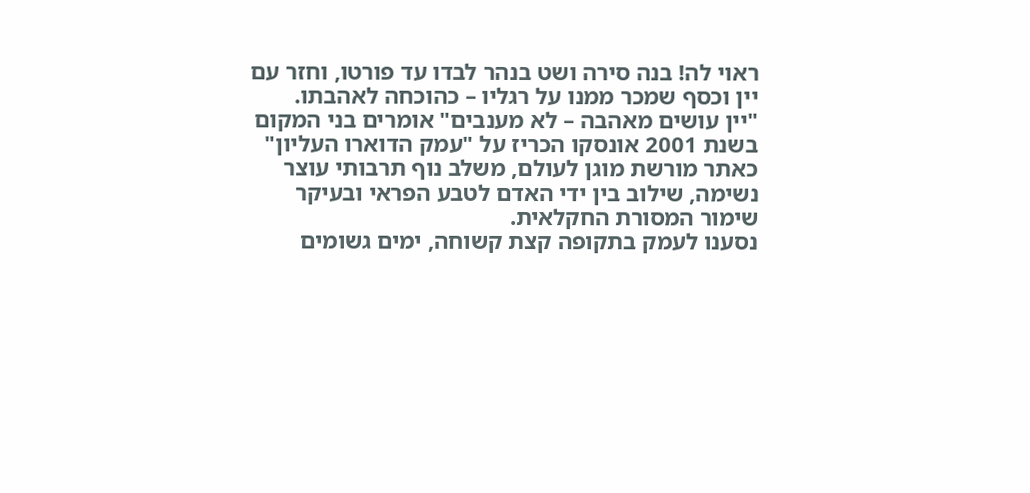ראוי לה! בנה סירה ושט בנהר לבדו עד פורטו, וחזר עם יין וכסף שמכר ממנו על רגליו – כהוכחה לאהבתו.
"יין עושים מאהבה – לא מענבים" אומרים בני המקום
בשנת 2001 אונסקו הכריז על "עמק הדוארו העליון" כאתר מורשת מוגן לעולם, משלב נוף תרבותי עוצר נשימה, שילוב בין ידי האדם לטבע הפראי ובעיקר שימור המסורת החקלאית.
נסענו לעמק בתקופה קצת קשוחה, ימים גשומים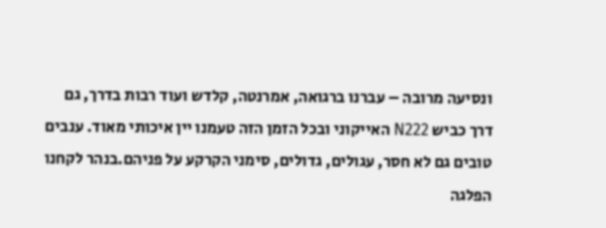ונסיעה מרובה – עברנו ברגואה, אמרנטה, קלדש ועוד רבות בדרך, גם דרך כביש N222 האייקוני ובכל הזמן הזה טעמנו יין איכותי מאוד. ענבים טובים גם לא חסר, עגולים, גדולים, סימני הקרקע על פניהם.בנהר לקחנו הפלגה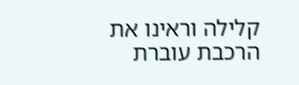קלילה וראינו את הרכבת עוברת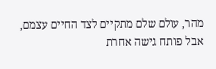מהר, עולם שלם מתקיים לצד החיים עצמם, אבל פותח גישה אחרת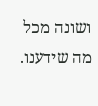ושונה מכל מה שידענו.